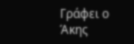Γράφει ο Άκης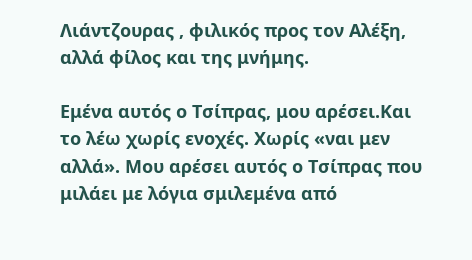Λιάντζουρας , φιλικός προς τον Αλέξη, αλλά φίλος και της μνήμης.

Εμένα αυτός ο Τσίπρας, μου αρέσει.Και το λέω χωρίς ενοχές. Χωρίς «ναι μεν αλλά». Μου αρέσει αυτός ο Τσίπρας που μιλάει με λόγια σμιλεμένα από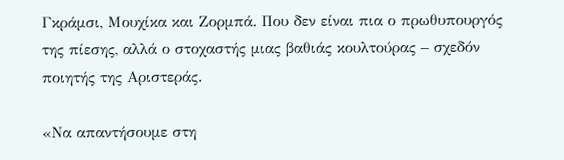Γκράμσι, Μουχίκα και Ζορμπά. Που δεν είναι πια ο πρωθυπουργός της πίεσης, αλλά ο στοχαστής μιας βαθιάς κουλτούρας – σχεδόν ποιητής της Αριστεράς.

«Να απαντήσουμε στη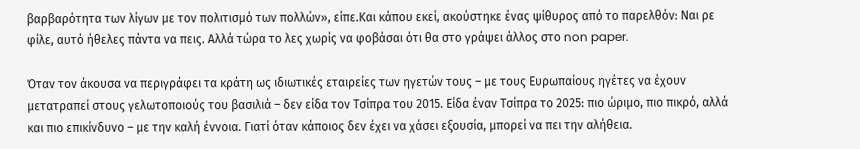βαρβαρότητα των λίγων με τον πολιτισμό των πολλών», είπε.Και κάπου εκεί, ακούστηκε ένας ψίθυρος από το παρελθόν: Ναι ρε φίλε, αυτό ήθελες πάντα να πεις. Αλλά τώρα το λες χωρίς να φοβάσαι ότι θα στο γράψει άλλος στο non paper.

Όταν τον άκουσα να περιγράφει τα κράτη ως ιδιωτικές εταιρείες των ηγετών τους – με τους Ευρωπαίους ηγέτες να έχουν μετατραπεί στους γελωτοποιούς του βασιλιά – δεν είδα τον Τσίπρα του 2015. Είδα έναν Τσίπρα το 2025: πιο ώριμο, πιο πικρό, αλλά και πιο επικίνδυνο – με την καλή έννοια. Γιατί όταν κάποιος δεν έχει να χάσει εξουσία, μπορεί να πει την αλήθεια.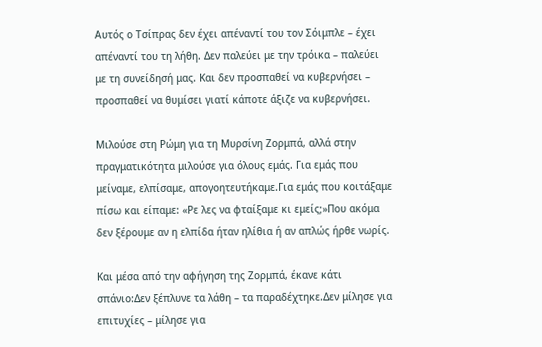Αυτός ο Τσίπρας δεν έχει απέναντί του τον Σόιμπλε – έχει απέναντί του τη λήθη. Δεν παλεύει με την τρόικα – παλεύει με τη συνείδησή μας. Και δεν προσπαθεί να κυβερνήσει – προσπαθεί να θυμίσει γιατί κάποτε άξιζε να κυβερνήσει.

Μιλούσε στη Ρώμη για τη Μυρσίνη Ζορμπά, αλλά στην πραγματικότητα μιλούσε για όλους εμάς. Για εμάς που μείναμε, ελπίσαμε, απογοητευτήκαμε.Για εμάς που κοιτάξαμε πίσω και είπαμε: «Ρε λες να φταίξαμε κι εμείς;»Που ακόμα δεν ξέρουμε αν η ελπίδα ήταν ηλίθια ή αν απλώς ήρθε νωρίς.

Και μέσα από την αφήγηση της Ζορμπά, έκανε κάτι σπάνιο:Δεν ξέπλυνε τα λάθη – τα παραδέχτηκε.Δεν μίλησε για επιτυχίες – μίλησε για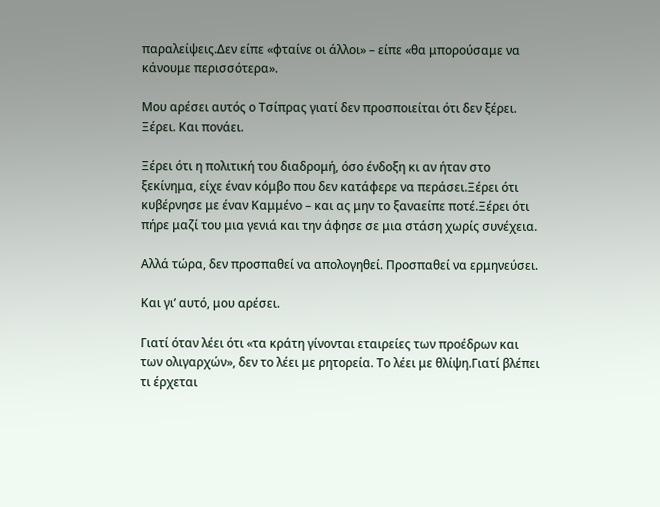παραλείψεις.Δεν είπε «φταίνε οι άλλοι» – είπε «θα μπορούσαμε να κάνουμε περισσότερα».

Μου αρέσει αυτός ο Τσίπρας γιατί δεν προσποιείται ότι δεν ξέρει. Ξέρει. Και πονάει.

Ξέρει ότι η πολιτική του διαδρομή, όσο ένδοξη κι αν ήταν στο ξεκίνημα, είχε έναν κόμβο που δεν κατάφερε να περάσει.Ξέρει ότι κυβέρνησε με έναν Καμμένο – και ας μην το ξαναείπε ποτέ.Ξέρει ότι πήρε μαζί του μια γενιά και την άφησε σε μια στάση χωρίς συνέχεια.

Αλλά τώρα, δεν προσπαθεί να απολογηθεί. Προσπαθεί να ερμηνεύσει.

Και γι’ αυτό, μου αρέσει.

Γιατί όταν λέει ότι «τα κράτη γίνονται εταιρείες των προέδρων και των ολιγαρχών», δεν το λέει με ρητορεία. Το λέει με θλίψη.Γιατί βλέπει τι έρχεται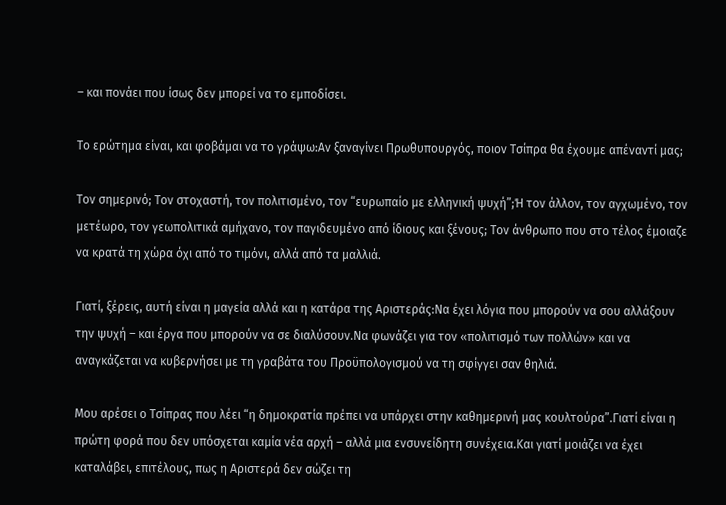– και πονάει που ίσως δεν μπορεί να το εμποδίσει.

Το ερώτημα είναι, και φοβάμαι να το γράψω:Αν ξαναγίνει Πρωθυπουργός, ποιον Τσίπρα θα έχουμε απέναντί μας;

Τον σημερινό; Τον στοχαστή, τον πολιτισμένο, τον “ευρωπαίο με ελληνική ψυχή”;Ή τον άλλον, τον αγχωμένο, τον μετέωρο, τον γεωπολιτικά αμήχανο, τον παγιδευμένο από ίδιους και ξένους; Τον άνθρωπο που στο τέλος έμοιαζε να κρατά τη χώρα όχι από το τιμόνι, αλλά από τα μαλλιά.

Γιατί, ξέρεις, αυτή είναι η μαγεία αλλά και η κατάρα της Αριστεράς:Να έχει λόγια που μπορούν να σου αλλάξουν την ψυχή – και έργα που μπορούν να σε διαλύσουν.Να φωνάζει για τον «πολιτισμό των πολλών» και να αναγκάζεται να κυβερνήσει με τη γραβάτα του Προϋπολογισμού να τη σφίγγει σαν θηλιά.

Μου αρέσει ο Τσίπρας που λέει “η δημοκρατία πρέπει να υπάρχει στην καθημερινή μας κουλτούρα”.Γιατί είναι η πρώτη φορά που δεν υπόσχεται καμία νέα αρχή – αλλά μια ενσυνείδητη συνέχεια.Και γιατί μοιάζει να έχει καταλάβει, επιτέλους, πως η Αριστερά δεν σώζει τη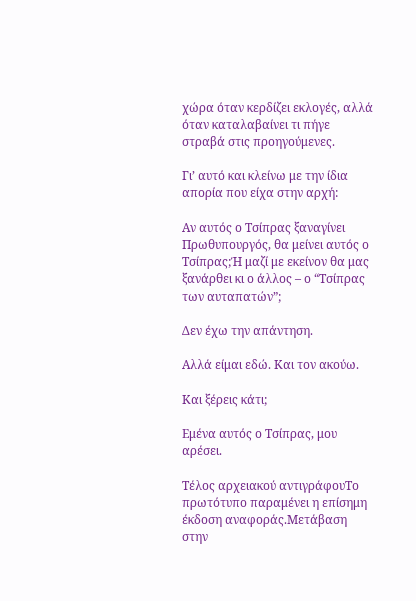χώρα όταν κερδίζει εκλογές, αλλά όταν καταλαβαίνει τι πήγε στραβά στις προηγούμενες.

Γι’ αυτό και κλείνω με την ίδια απορία που είχα στην αρχή:

Αν αυτός ο Τσίπρας ξαναγίνει Πρωθυπουργός, θα μείνει αυτός ο Τσίπρας;Ή μαζί με εκείνον θα μας ξανάρθει κι ο άλλος – ο “Τσίπρας των αυταπατών”;

Δεν έχω την απάντηση.

Αλλά είμαι εδώ. Και τον ακούω.

Και ξέρεις κάτι;

Εμένα αυτός ο Τσίπρας, μου αρέσει.

Τέλος αρχειακού αντιγράφουΤο πρωτότυπο παραμένει η επίσημη έκδοση αναφοράς.Μετάβαση στην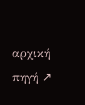αρχική πηγή ↗